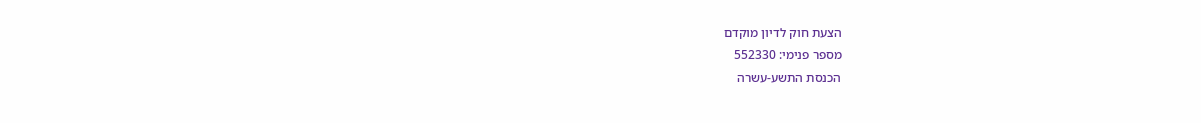הצעת חוק לדיון מוקדם
מספר פנימי: 552330
הכנסת התשע-עשרה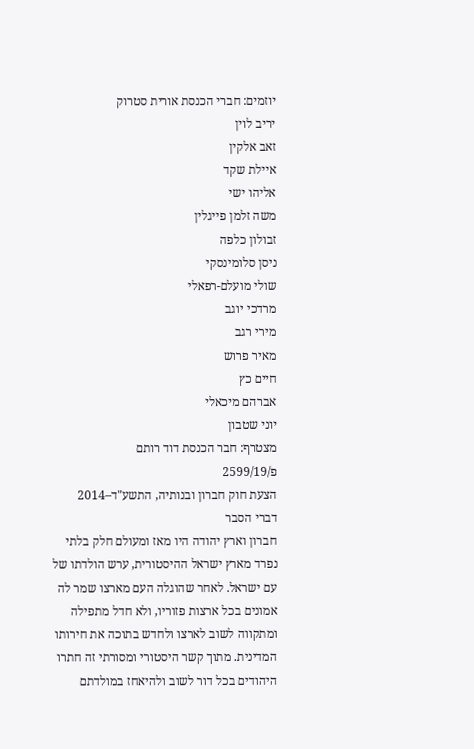יוזמים: חברי הכנסת אורית סטרוק
יריב לוין
זאב אלקין
איילת שקד
אליהו ישי
משה זלמן פייגלין
זבולון כלפה
ניסן סלומינסקי
שולי מועלם-רפאלי
מרדכי יוגב
מירי רגב
מאיר פרוש
חיים כץ
אברהם מיכאלי
יוני שטבון
מצטרף: חבר הכנסת דוד רותם
פ/2599/19
הצעת חוק חברון ובנותיה, התשע"ד–2014
דברי הסבר
חברון וארץ יהודה היו מאז ומעולם חלק בלתי נפרד מארץ ישראל ההיסטורית, ערש הולדתו של עם ישראל. לאחר שהוגלה העם מארצו שמר לה אמונים בכל ארצות פזוריו, ולא חדל מתפילה ומתקווה לשוב לארצו ולחדש בתוכה את חירותו המדינית. מתוך קשר היסטורי ומסורתי זה חתרו היהודים בכל דור לשוב ולהיאחז במולדתם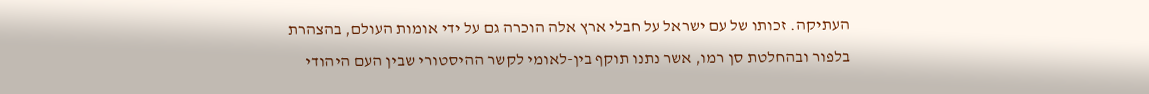העתיקה. זכותו של עם ישראל על חבלי ארץ אלה הוכרה גם על ידי אומות העולם, בהצהרת בלפור ובהחלטת סן רמו, אשר נתנו תוקף בין-לאומי לקשר ההיסטורי שבין העם היהודי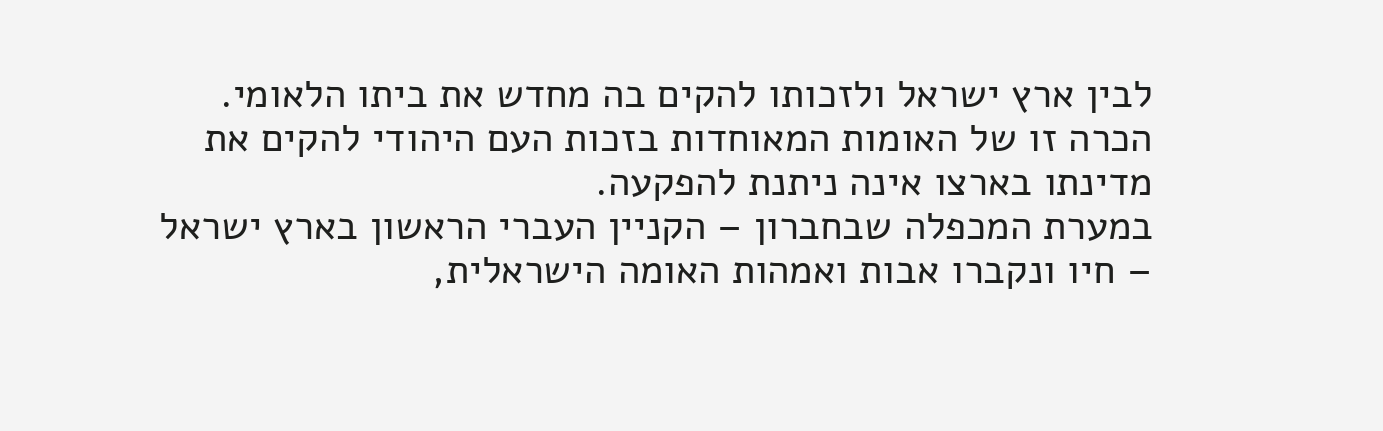לבין ארץ ישראל ולזכותו להקים בה מחדש את ביתו הלאומי. הכרה זו של האומות המאוחדות בזכות העם היהודי להקים את מדינתו בארצו אינה ניתנת להפקעה.
במערת המכפלה שבחברון – הקניין העברי הראשון בארץ ישראל – חיו ונקברו אבות ואמהות האומה הישראלית,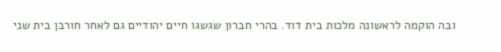ובה הוקמה לראשונה מלכות בית דוד. בהרי חברון שגשגו חיים יהודיים גם לאחר חורבן בית שני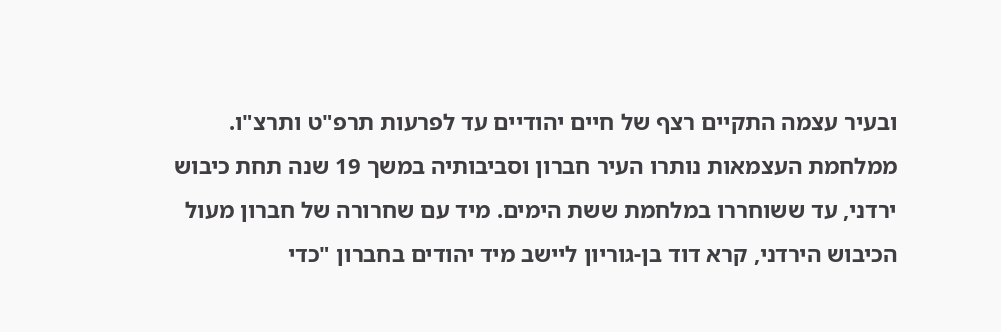ובעיר עצמה התקיים רצף של חיים יהודיים עד לפרעות תרפ"ט ותרצ"ו. ממלחמת העצמאות נותרו העיר חברון וסביבותיה במשך 19 שנה תחת כיבוש ירדני, עד ששוחררו במלחמת ששת הימים. מיד עם שחרורה של חברון מעול הכיבוש הירדני, קרא דוד בן-גוריון ליישב מיד יהודים בחברון "כדי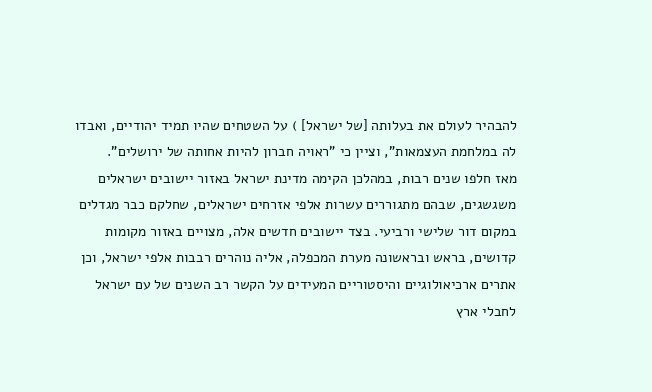להבהיר לעולם את בעלותה [של ישראל] ) על השטחים שהיו תמיד יהודיים, ואבדו לה במלחמת העצמאות", וציין כי "ראויה חברון להיות אחותה של ירושלים".
מאז חלפו שנים רבות, במהלכן הקימה מדינת ישראל באזור יישובים ישראלים משגשגים, שבהם מתגוררים עשרות אלפי אזרחים ישראלים, שחלקם כבר מגדלים במקום דור שלישי ורביעי. בצד יישובים חדשים אלה, מצויים באזור מקומות קדושים, בראש ובראשונה מערת המכפלה, אליה נוהרים רבבות אלפי ישראל, וכן אתרים ארכיאולוגיים והיסטוריים המעידים על הקשר רב השנים של עם ישראל לחבלי ארץ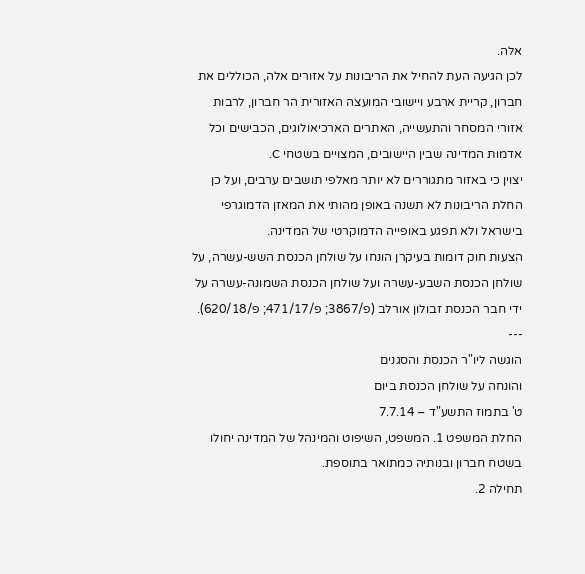אלה.
לכן הגיעה העת להחיל את הריבונות על אזורים אלה, הכוללים את חברון, קריית ארבע ויישובי המועצה האזורית הר חברון, לרבות אזורי המסחר והתעשייה, האתרים הארכיאולוגים, הכבישים וכל אדמות המדינה שבין היישובים, המצויים בשטחי C.
יצוין כי באזור מתגוררים לא יותר מאלפי תושבים ערבים, ועל כן החלת הריבונות לא תשנה באופן מהותי את המאזן הדמוגרפי בישראל ולא תפגע באופייה הדמוקרטי של המדינה.
הצעות חוק דומות בעיקרן הונחו על שולחן הכנסת השש-עשרה, על שולחן הכנסת השבע-עשרה ועל שולחן הכנסת השמונה-עשרה על ידי חבר הכנסת זבולון אורלב (פ/3867; פ/471/17; פ/620/18).
---
הוגשה ליו"ר הכנסת והסגנים
והונחה על שולחן הכנסת ביום
ט' בתמוז התשע"ד – 7.7.14
החלת המשפט 1. המשפט, השיפוט והמינהל של המדינה יחולו בשטח חברון ובנותיה כמתואר בתוספת.
תחילה 2.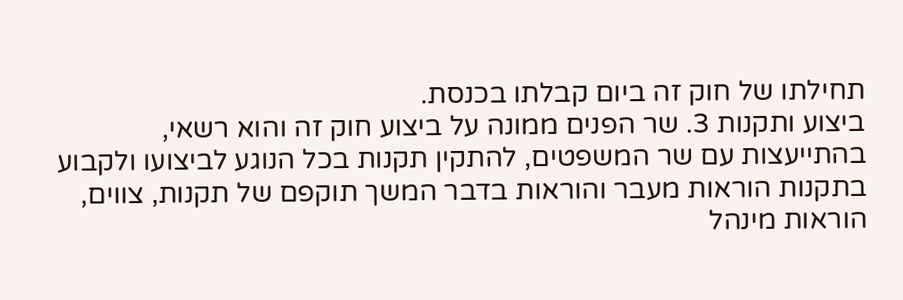תחילתו של חוק זה ביום קבלתו בכנסת.
ביצוע ותקנות 3. שר הפנים ממונה על ביצוע חוק זה והוא רשאי, בהתייעצות עם שר המשפטים, להתקין תקנות בכל הנוגע לביצועו ולקבוע בתקנות הוראות מעבר והוראות בדבר המשך תוקפם של תקנות, צווים, הוראות מינהל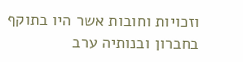וזכויות וחובות אשר היו בתוקף בחברון ובנותיה ערב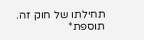תחילתו של חוק זה.
תוספת*